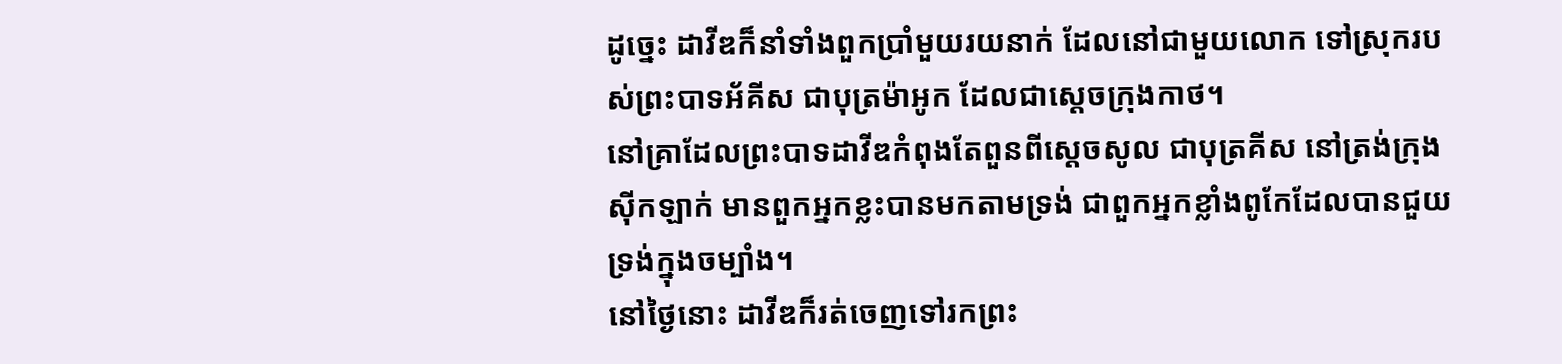ដូច្នេះ ដាវីឌក៏នាំទាំងពួកប្រាំមួយរយនាក់ ដែលនៅជាមួយលោក ទៅស្រុករបស់ព្រះបាទអ័គីស ជាបុត្រម៉ាអូក ដែលជាស្តេចក្រុងកាថ។
នៅគ្រាដែលព្រះបាទដាវីឌកំពុងតែពួនពីស្ដេចសូល ជាបុត្រគីស នៅត្រង់ក្រុងស៊ីកឡាក់ មានពួកអ្នកខ្លះបានមកតាមទ្រង់ ជាពួកអ្នកខ្លាំងពូកែដែលបានជួយទ្រង់ក្នុងចម្បាំង។
នៅថ្ងៃនោះ ដាវីឌក៏រត់ចេញទៅរកព្រះ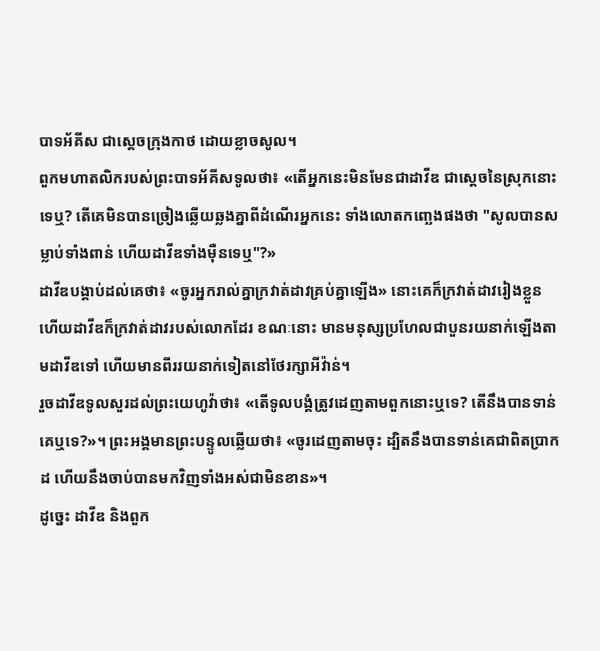បាទអ័គីស ជាស្តេចក្រុងកាថ ដោយខ្លាចសូល។
ពួកមហាតលិករបស់ព្រះបាទអ័គីសទូលថា៖ «តើអ្នកនេះមិនមែនជាដាវីឌ ជាស្តេចនៃស្រុកនោះទេឬ? តើគេមិនបានច្រៀងឆ្លើយឆ្លងគ្នាពីដំណើរអ្នកនេះ ទាំងលោតកញ្ឆេងផងថា "សូលបានសម្លាប់ទាំងពាន់ ហើយដាវីឌទាំងម៉ឺនទេឬ"?»
ដាវីឌបង្គាប់ដល់គេថា៖ «ចូរអ្នករាល់គ្នាក្រវាត់ដាវគ្រប់គ្នាឡើង» នោះគេក៏ក្រវាត់ដាវរៀងខ្លួន ហើយដាវីឌក៏ក្រវាត់ដាវរបស់លោកដែរ ខណៈនោះ មានមនុស្សប្រហែលជាបួនរយនាក់ឡើងតាមដាវីឌទៅ ហើយមានពីររយនាក់ទៀតនៅថែរក្សាអីវ៉ាន់។
រួចដាវីឌទូលសួរដល់ព្រះយេហូវ៉ាថា៖ «តើទូលបង្គំត្រូវដេញតាមពួកនោះឬទេ? តើនឹងបានទាន់គេឬទេ?»។ ព្រះអង្គមានព្រះបន្ទូលឆ្លើយថា៖ «ចូរដេញតាមចុះ ដ្បិតនឹងបានទាន់គេជាពិតប្រាកដ ហើយនឹងចាប់បានមកវិញទាំងអស់ជាមិនខាន»។
ដូច្នេះ ដាវីឌ និងពួក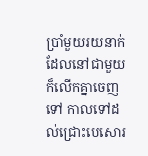ប្រាំមួយរយនាក់ដែលនៅជាមួយ ក៏លើកគ្នាចេញទៅ កាលទៅដល់ជ្រោះបេសោរ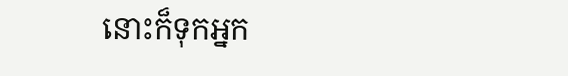នោះក៏ទុកអ្នក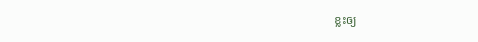ខ្លះឲ្យ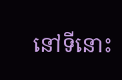នៅទីនោះ